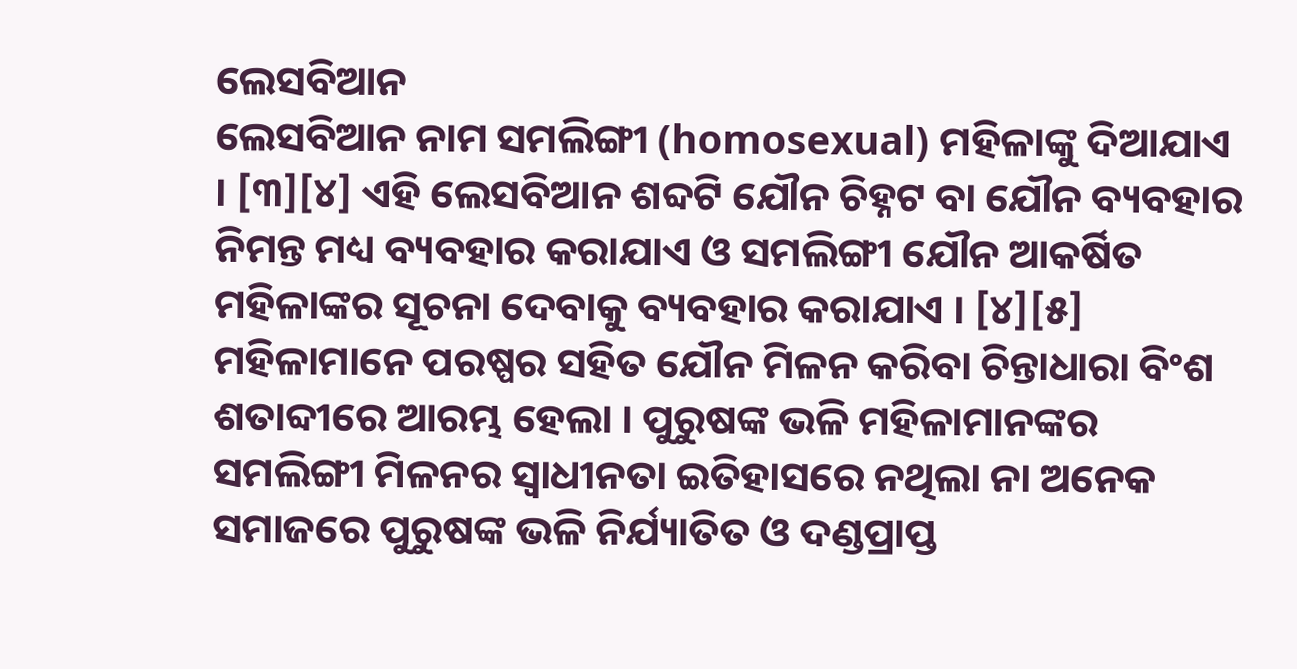ଲେସବିଆନ
ଲେସବିଆନ ନାମ ସମଲିଙ୍ଗୀ (homosexual) ମହିଳାଙ୍କୁ ଦିଆଯାଏ । [୩][୪] ଏହି ଲେସବିଆନ ଶବ୍ଦଟି ଯୌନ ଚିହ୍ନଟ ବା ଯୌନ ବ୍ୟବହାର ନିମନ୍ତ ମଧ୍ୟ ବ୍ୟବହାର କରାଯାଏ ଓ ସମଲିଙ୍ଗୀ ଯୌନ ଆକର୍ଷିତ ମହିଳାଙ୍କର ସୂଚନା ଦେବାକୁ ବ୍ୟବହାର କରାଯାଏ । [୪][୫]
ମହିଳାମାନେ ପରଷ୍ପର ସହିତ ଯୌନ ମିଳନ କରିବା ଚିନ୍ତାଧାରା ବିଂଶ ଶତାବ୍ଦୀରେ ଆରମ୍ଭ ହେଲା । ପୁରୁଷଙ୍କ ଭଳି ମହିଳାମାନଙ୍କର ସମଲିଙ୍ଗୀ ମିଳନର ସ୍ୱାଧୀନତା ଇତିହାସରେ ନଥିଲା ନା ଅନେକ ସମାଜରେ ପୁରୁଷଙ୍କ ଭଳି ନିର୍ଯ୍ୟାତିତ ଓ ଦଣ୍ଡପ୍ରାପ୍ତ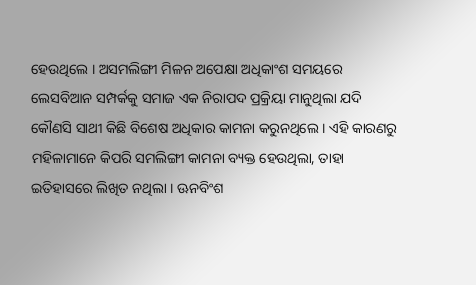ହେଉଥିଲେ । ଅସମଲିଙ୍ଗୀ ମିଳନ ଅପେକ୍ଷା ଅଧିକାଂଶ ସମୟରେ ଲେସବିଆନ ସମ୍ପର୍କକୁ ସମାଜ ଏକ ନିରାପଦ ପ୍ରକ୍ରିୟା ମାନୁଥିଲା ଯଦି କୌଣସି ସାଥୀ କିଛି ବିଶେଷ ଅଧିକାର କାମନା କରୁନଥିଲେ । ଏହି କାରଣରୁ ମହିଳାମାନେ କିପରି ସମଲିଙ୍ଗୀ କାମନା ବ୍ୟକ୍ତ ହେଉଥିଲା, ତାହା ଇତିହାସରେ ଲିଖିତ ନଥିଲା । ଊନବିଂଶ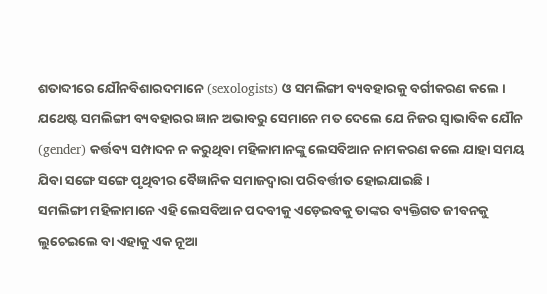ଶତାବ୍ଦୀରେ ଯୌନବିଶାରଦମାନେ (sexologists) ଓ ସମଲିଙ୍ଗୀ ବ୍ୟବହାରକୁ ବର୍ଗୀକରଣ କଲେ । ଯଥେଷ୍ଟ ସମଲିଙ୍ଗୀ ବ୍ୟବହାରର ଜ୍ଞାନ ଅଭାବରୁ ସେମାନେ ମତ ଦେଲେ ଯେ ନିଜର ସ୍ୱାଭାବିକ ଯୌନ (gender) କର୍ତ୍ତବ୍ୟ ସମ୍ପାଦନ ନ କରୁଥିବା ମହିଳାମାନଙ୍କୁ ଲେସବିଆନ ନାମକରଣ କଲେ ଯାହା ସମୟ ଯିବା ସଙ୍ଗେ ସଙ୍ଗେ ପୃଥିବୀର ବୈଜ୍ଞାନିକ ସମାଜଦ୍ୱାରା ପରିବର୍ତ୍ତୀତ ହୋଇଯାଇଛି ।
ସମଲିଙ୍ଗୀ ମହିଳାମାନେ ଏହି ଲେସବିଆନ ପଦବୀକୁ ଏଡ଼େଇବକୁ ତାଙ୍କର ବ୍ୟକ୍ତିଗତ ଜୀବନକୁ ଲୁଚେଇଲେ ବା ଏହାକୁ ଏକ ନୂଆ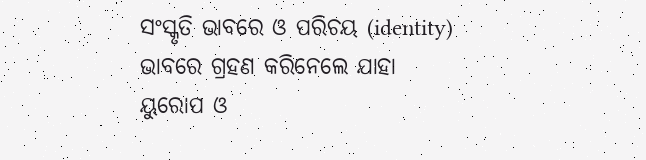ସଂସ୍କୃତି ଭାବରେ ଓ ପରିଚୟ (identity) ଭାବରେ ଗ୍ରହଣ କରିନେଲେ ଯାହା ୟୁରୋପ ଓ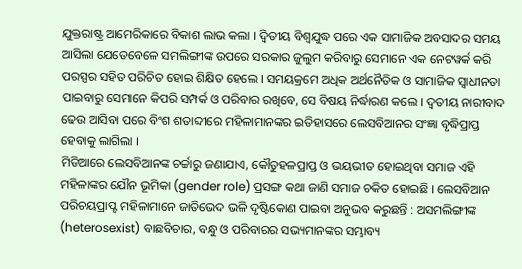ଯୁକ୍ତରାଷ୍ଟ୍ର ଆମେରିକାରେ ବିକାଶ ଲାଭ କଲା । ଦ୍ୱିତୀୟ ବିଶ୍ୱଯୁଦ୍ଧ ପରେ ଏକ ସାମାଜିକ ଅବସାଦର ସମୟ ଆସିଲା ଯେତେବେଳେ ସମଲିଙ୍ଗୀଙ୍କ ଉପରେ ସରକାର ଜୁଲୁମ କରିବାରୁ ସେମାନେ ଏକ ନେଟୱର୍କ କରି ପରସ୍ପର ସହିତ ପରିଚିତ ହୋଇ ଶିକ୍ଷିତ ହେଲେ । ସମୟକ୍ରମେ ଅଧିକ ଅର୍ଥନୈତିକ ଓ ସାମାଜିକ ସ୍ୱାଧୀନତା ପାଇବାରୁ ସେମାନେ କିପରି ସମ୍ପର୍କ ଓ ପରିବାର ରଖିବେ, ସେ ବିଷୟ ନିର୍ଦ୍ଧାରଣ କଲେ । ଦ୍ୱତୀୟ ନାରୀବାଦ ଢେଉ ଆସିବା ପରେ ବିଂଶ ଶତାବ୍ଦୀରେ ମହିଳାମାନଙ୍କର ଇତିହାସରେ ଲେସବିଆନର ସଂଜ୍ଞା ବୃଦ୍ଧିପ୍ରାପ୍ତ ହେବାକୁ ଲାଗିଲା ।
ମିଡିଆରେ ଲେସବିଆନଙ୍କ ଚର୍ଚ୍ଚାରୁ ଜଣାଯାଏ, କୌତୁହଳପ୍ରାପ୍ତ ଓ ଭୟଭୀତ ହୋଇଥିବା ସମାଜ ଏହି ମହିଳାଙ୍କର ଯୌନ ଭୂମିକା (gender role) ପ୍ରସଙ୍ଗ କଥା ଜାଣି ସମାଜ ଚକିତ ହୋଇଛି । ଲେସବିଆନ ପରିଚୟପ୍ରାପ୍ଟ ମହିଳାମାନେ ଜାତିଭେଦ ଭଳି ଦୃଷ୍ଟିକୋଣ ପାଇବା ଅନୁଭବ କରୁଛନ୍ତି : ଅସମଲିଙ୍ଗୀଙ୍କ (heterosexist) ବାଛବିଚାର, ବନ୍ଧୁ ଓ ପରିବାରର ସଭ୍ୟମାନଙ୍କର ସମ୍ଭାବ୍ୟ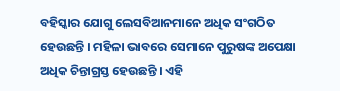ବହିସ୍କାର ଯୋଗୁ ଲେସବିଆନମାନେ ଅଧିକ ସଂଗଠିତ ହେଉଛନ୍ତି । ମହିଳା ଭାବରେ ସେମାନେ ପୁରୁଷଙ୍କ ଅପେକ୍ଷା ଅଧିକ ଚିନ୍ତାଗ୍ରସ୍ତ ହେଉଛନ୍ତି । ଏହି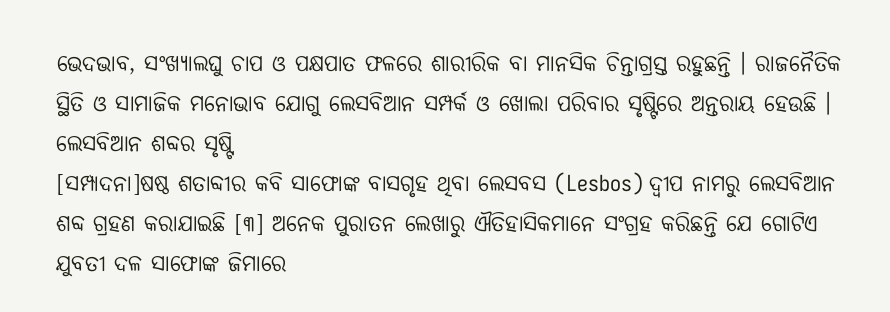ଭେଦଭାବ, ସଂଖ୍ୟାଲଘୁ ଚାପ ଓ ପକ୍ଷପାତ ଫଳରେ ଶାରୀରିକ ବା ମାନସିକ ଚିନ୍ତାଗ୍ରସ୍ତ ରହୁଛନ୍ତି । ରାଜନୈତିକ ସ୍ଥିତି ଓ ସାମାଜିକ ମନୋଭାବ ଯୋଗୁ ଲେସବିଆନ ସମ୍ପର୍କ ଓ ଖୋଲା ପରିବାର ସୃଷ୍ଟିରେ ଅନ୍ତରାୟ ହେଉଛି ।
ଲେସବିଆନ ଶବ୍ଦର ସୃଷ୍ଟି
[ସମ୍ପାଦନା]ଷଷ୍ଠ ଶତାବ୍ଦୀର କବି ସାଫୋଙ୍କ ବାସଗୃହ ଥିବା ଲେସବସ (Lesbos) ଦ୍ୱୀପ ନାମରୁ ଲେସବିଆନ ଶବ୍ଦ ଗ୍ରହଣ କରାଯାଇଛି [୩] ଅନେକ ପୁରାତନ ଲେଖାରୁ ଐତିହାସିକମାନେ ସଂଗ୍ରହ କରିଛନ୍ତି ଯେ ଗୋଟିଏ ଯୁବତୀ ଦଳ ସାଫୋଙ୍କ ଜିମାରେ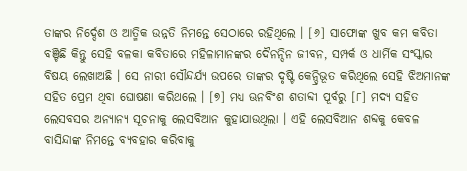ତାଙ୍କର ନିର୍ଦ୍ଦେଶ ଓ ଆତ୍ମିକ ଉନ୍ନତି ନିମନ୍ତେ ସେଠାରେ ରହିଥିଲେ । [୬] ସାଫୋଙ୍କ ଖୁବ କମ କବିତା ବଞ୍ଚିଛି କିନ୍ତୁ ସେହି ବଳକା କବିତାରେ ମହିଳାମାନଙ୍କର ଦୈନନ୍ଦିନ ଜୀବନ, ସମ୍ପର୍କ ଓ ଧାର୍ମିକ ସଂସ୍କାର ବିଷୟ ଲେଖାଅଛି । ସେ ନାରୀ ସୌନ୍ଦର୍ଯ୍ୟ ଉପରେ ତାଙ୍କର ଦୃଷ୍ଟି କେନ୍ଦ୍ରିଭୂତ କରିଥିଲେ ସେହି ଝିଅମାନଙ୍କ ସହିତ ପ୍ରେମ ଥିବା ଘୋଷଣା କରିଥଲେ । [୭] ମଧ୍ୟ ଊନବିଂଶ ଶତାବ୍ଦୀ ପୂର୍ବରୁ [୮] ମଦ୍ୟ ସହିତ ଲେସବସର ଅନ୍ୟାନ୍ୟ ସୂଚନାକୁ ଲେସବିଆନ କୁହାଯାଉଥିଲା । ଏହି ଲେସବିଆନ ଶବ୍ଦକୁ କେବଳ ବାସିନ୍ଦାଙ୍କ ନିମନ୍ତେ ବ୍ୟବହାର କରିବାକୁ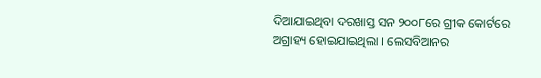ଦିଆଯାଇଥିବା ଦରଖାସ୍ତ ସନ ୨୦୦୮ରେ ଗ୍ରୀକ କୋର୍ଟରେ ଅଗ୍ରାହ୍ୟ ହୋଇଯାଇଥିଲା । ଲେସବିଆନର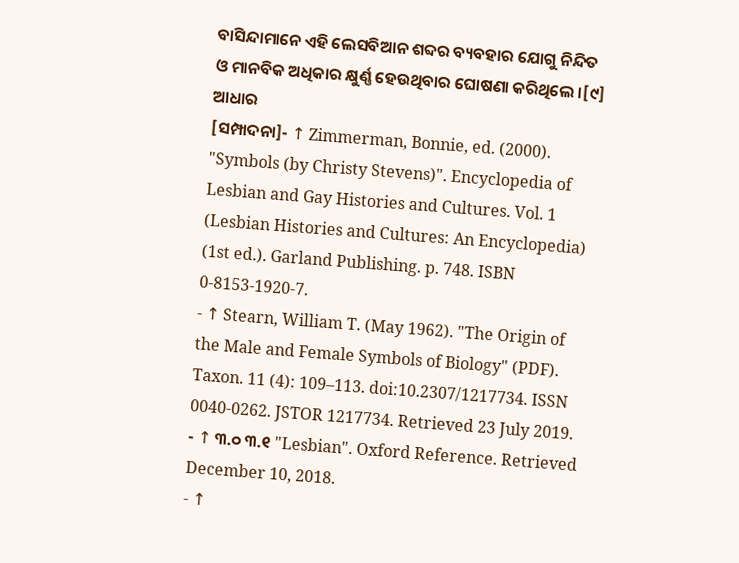ବାସିନ୍ଦାମାନେ ଏହି ଲେସବିଆନ ଶବ୍ଦର ବ୍ୟବହାର ଯୋଗୁ ନିନ୍ଦିତ ଓ ମାନବିକ ଅଧିକାର କ୍ଷୁର୍ଣ୍ଣ ହେଉଥିବାର ଘୋଷଣା କରିଥିଲେ ।[୯]
ଆଧାର
[ସମ୍ପାଦନା]- ↑ Zimmerman, Bonnie, ed. (2000). "Symbols (by Christy Stevens)". Encyclopedia of Lesbian and Gay Histories and Cultures. Vol. 1 (Lesbian Histories and Cultures: An Encyclopedia) (1st ed.). Garland Publishing. p. 748. ISBN 0-8153-1920-7.
- ↑ Stearn, William T. (May 1962). "The Origin of the Male and Female Symbols of Biology" (PDF). Taxon. 11 (4): 109–113. doi:10.2307/1217734. ISSN 0040-0262. JSTOR 1217734. Retrieved 23 July 2019.
- ↑ ୩.୦ ୩.୧ "Lesbian". Oxford Reference. Retrieved December 10, 2018.
- ↑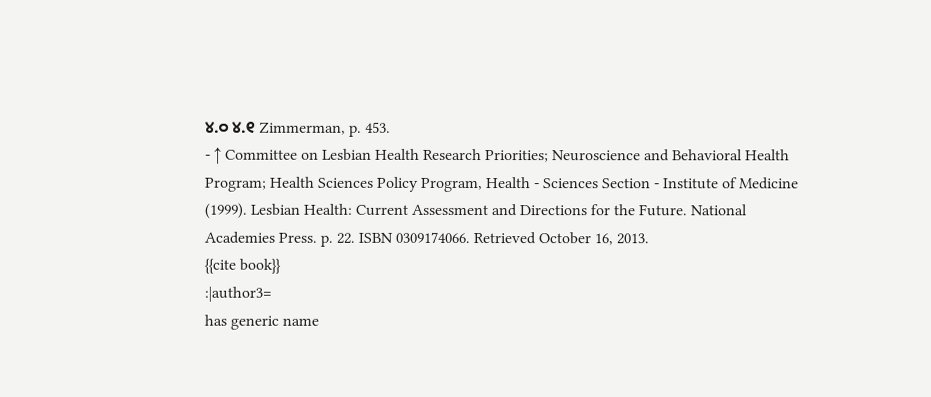୪.୦ ୪.୧ Zimmerman, p. 453.
- ↑ Committee on Lesbian Health Research Priorities; Neuroscience and Behavioral Health Program; Health Sciences Policy Program, Health - Sciences Section - Institute of Medicine (1999). Lesbian Health: Current Assessment and Directions for the Future. National Academies Press. p. 22. ISBN 0309174066. Retrieved October 16, 2013.
{{cite book}}
:|author3=
has generic name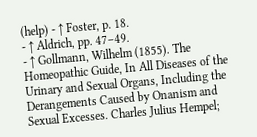(help) - ↑ Foster, p. 18.
- ↑ Aldrich, pp. 47–49.
- ↑ Gollmann, Wilhelm (1855). The Homeopathic Guide, In All Diseases of the Urinary and Sexual Organs, Including the Derangements Caused by Onanism and Sexual Excesses. Charles Julius Hempel;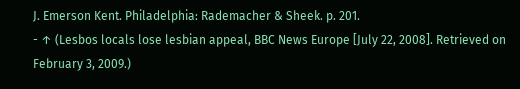J. Emerson Kent. Philadelphia: Rademacher & Sheek. p. 201.
- ↑ (Lesbos locals lose lesbian appeal, BBC News Europe [July 22, 2008]. Retrieved on February 3, 2009.)